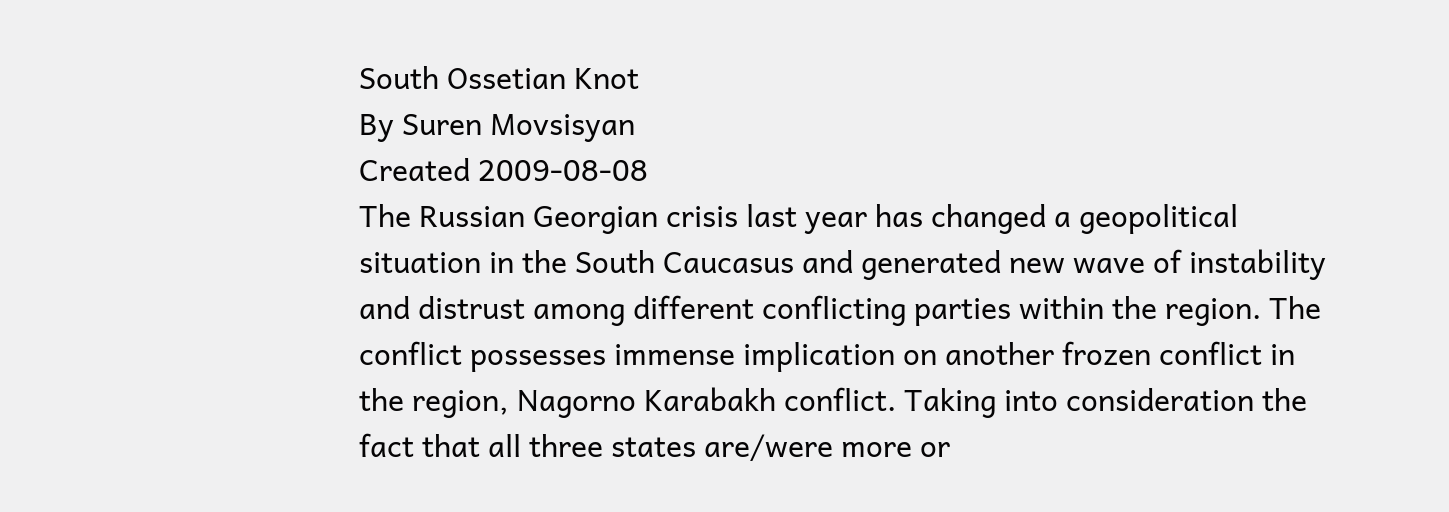South Ossetian Knot
By Suren Movsisyan
Created 2009-08-08
The Russian Georgian crisis last year has changed a geopolitical situation in the South Caucasus and generated new wave of instability and distrust among different conflicting parties within the region. The conflict possesses immense implication on another frozen conflict in the region, Nagorno Karabakh conflict. Taking into consideration the fact that all three states are/were more or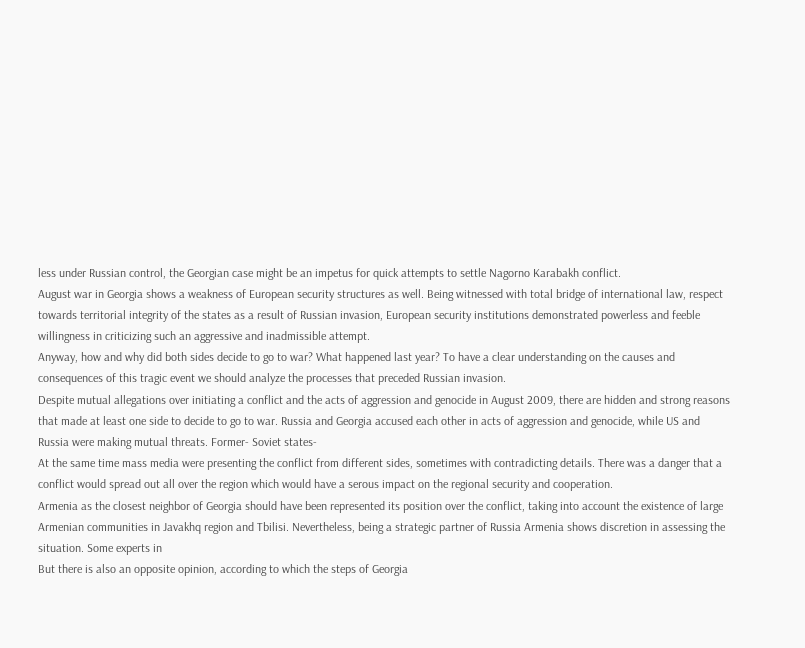less under Russian control, the Georgian case might be an impetus for quick attempts to settle Nagorno Karabakh conflict.
August war in Georgia shows a weakness of European security structures as well. Being witnessed with total bridge of international law, respect towards territorial integrity of the states as a result of Russian invasion, European security institutions demonstrated powerless and feeble willingness in criticizing such an aggressive and inadmissible attempt.
Anyway, how and why did both sides decide to go to war? What happened last year? To have a clear understanding on the causes and consequences of this tragic event we should analyze the processes that preceded Russian invasion.
Despite mutual allegations over initiating a conflict and the acts of aggression and genocide in August 2009, there are hidden and strong reasons that made at least one side to decide to go to war. Russia and Georgia accused each other in acts of aggression and genocide, while US and Russia were making mutual threats. Former- Soviet states-
At the same time mass media were presenting the conflict from different sides, sometimes with contradicting details. There was a danger that a conflict would spread out all over the region which would have a serous impact on the regional security and cooperation.
Armenia as the closest neighbor of Georgia should have been represented its position over the conflict, taking into account the existence of large Armenian communities in Javakhq region and Tbilisi. Nevertheless, being a strategic partner of Russia Armenia shows discretion in assessing the situation. Some experts in
But there is also an opposite opinion, according to which the steps of Georgia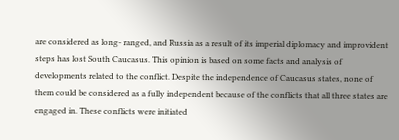are considered as long- ranged, and Russia as a result of its imperial diplomacy and improvident steps has lost South Caucasus. This opinion is based on some facts and analysis of developments related to the conflict. Despite the independence of Caucasus states, none of them could be considered as a fully independent because of the conflicts that all three states are engaged in. These conflicts were initiated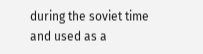during the soviet time and used as a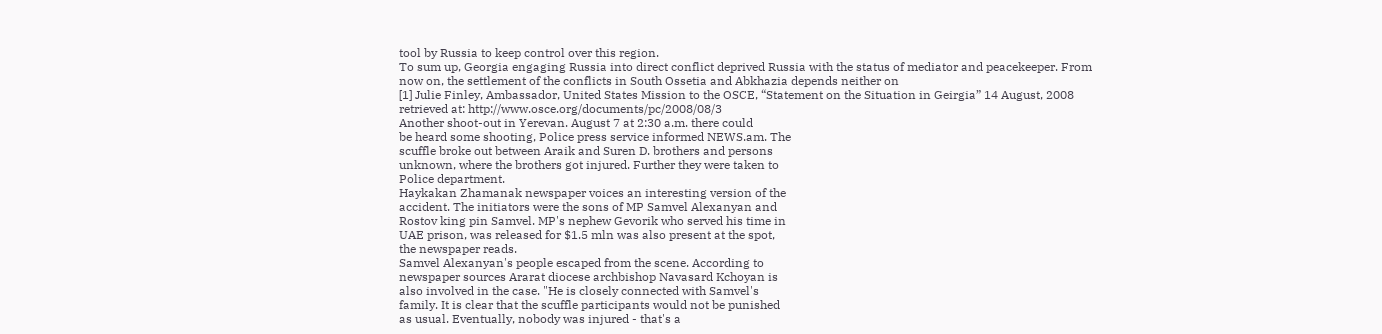tool by Russia to keep control over this region.
To sum up, Georgia engaging Russia into direct conflict deprived Russia with the status of mediator and peacekeeper. From now on, the settlement of the conflicts in South Ossetia and Abkhazia depends neither on
[1] Julie Finley, Ambassador, United States Mission to the OSCE, “Statement on the Situation in Geirgia” 14 August, 2008 retrieved at: http://www.osce.org/documents/pc/2008/08/3
Another shoot-out in Yerevan. August 7 at 2:30 a.m. there could
be heard some shooting, Police press service informed NEWS.am. The
scuffle broke out between Araik and Suren D. brothers and persons
unknown, where the brothers got injured. Further they were taken to
Police department.
Haykakan Zhamanak newspaper voices an interesting version of the
accident. The initiators were the sons of MP Samvel Alexanyan and
Rostov king pin Samvel. MP's nephew Gevorik who served his time in
UAE prison, was released for $1.5 mln was also present at the spot,
the newspaper reads.
Samvel Alexanyan's people escaped from the scene. According to
newspaper sources Ararat diocese archbishop Navasard Kchoyan is
also involved in the case. "He is closely connected with Samvel's
family. It is clear that the scuffle participants would not be punished
as usual. Eventually, nobody was injured - that's a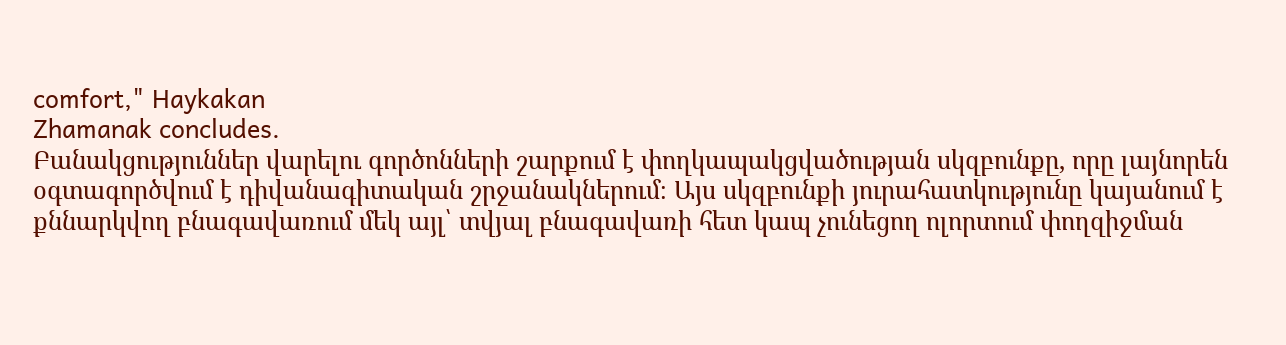comfort," Haykakan
Zhamanak concludes.
Բանակցություններ վարելու գործոնների շարքում է փողկապակցվածության սկզբունքը, որը լայնորեն օգտագործվում է դիվանագիտական շրջանակներում։ Այս սկզբունքի յուրահատկությունը կայանում է քննարկվող բնագավառում մեկ այլ՝ տվյալ բնագավառի հետ կապ չունեցող ոլորտում փողզիջման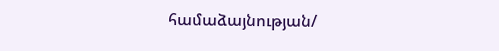համաձայնության/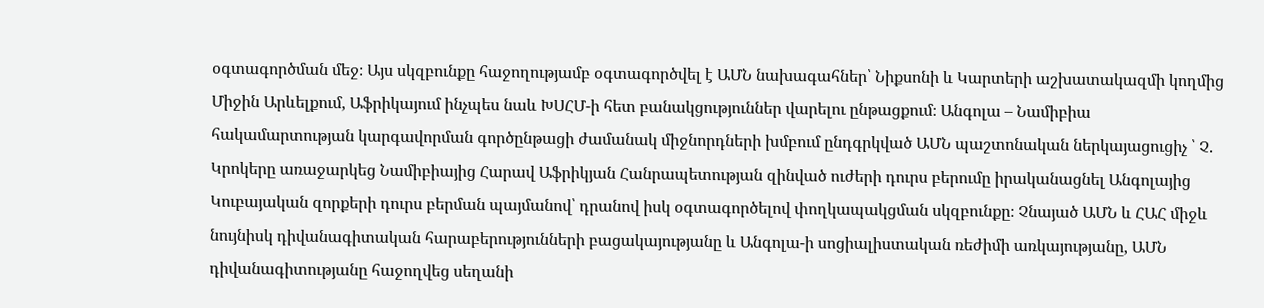օգտագործման մեջ։ Այս սկզբունքը հաջողությամբ օգտագործվել է ԱՄՆ նախագահներ՝ Նիքսոնի և Կարտերի աշխատակազմի կողմից Միջին Արևելքում, Աֆրիկայում ինչպես նաև ԽՍՀՄ-ի հետ բանակցություններ վարելու ընթացքում։ Անգոլա – Նամիբիա հակամարտության կարգավորման գործընթացի ժամանակ միջնորդների խմբում ընդգրկված ԱՄՆ պաշտոնական ներկայացուցիչ ՝ Չ. Կրոկերը առաջարկեց Նամիբիայից Հարավ Աֆրիկյան Հանրապետության զինված ուժերի դուրս բերումը իրականացնել Անգոլայից Կուբայական զորքերի դուրս բերման պայմանով՝ դրանով իսկ օգտագործելով փողկապակցման սկզբունքը։ Չնայած ԱՄՆ և ՀԱՀ միջև նույնիսկ դիվանագիտական հարաբերությունների բացակայությանը և Անգոլա-ի սոցիալիստական ռեժիմի առկայությանը, ԱՄՆ դիվանագիտությանը հաջողվեց սեղանի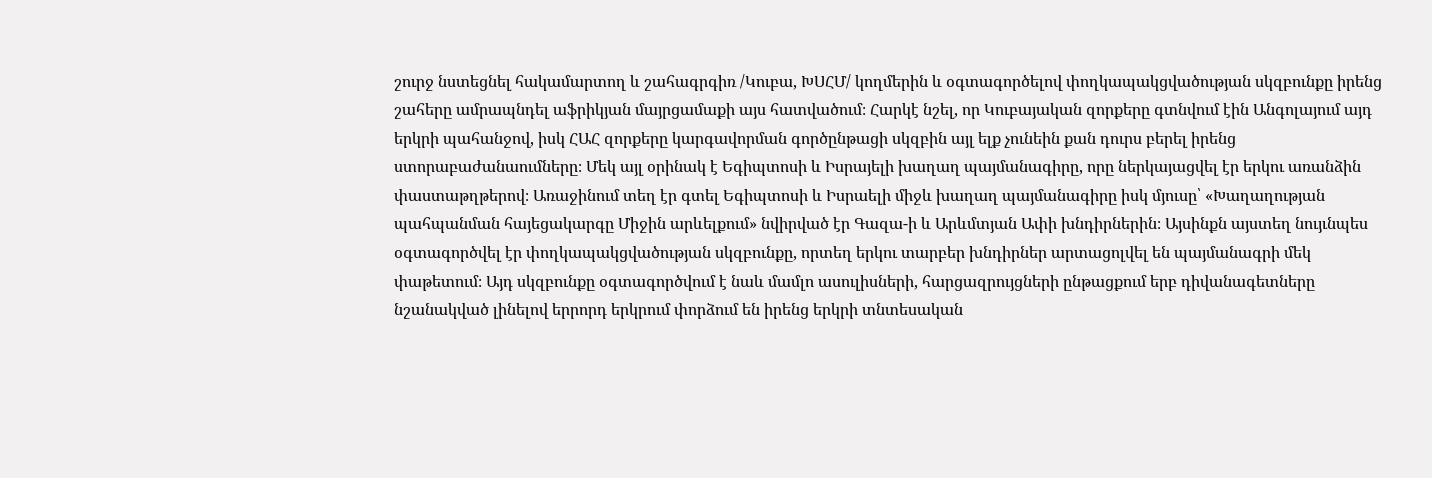շուրջ նստեցնել հակամարտող և շահագրգիռ /Կուբա, ԽՍՀՄ/ կողմերին և օգտագործելով փողկապակցվածության սկզբունքը իրենց շահերը ամրապնդել աֆրիկյան մայրցամաքի այս հատվածում։ Հարկէ նշել, որ Կուբայական զորքերը գտնվում էին Անգոլայում այդ երկրի պահանջով, իսկ ՀԱՀ զորքերը կարգավորման գործընթացի սկզբին այլ ելք չունեին քան դուրս բերել իրենց ստորաբաժանաումները։ Մեկ այլ օրինակ է Եգիպտոսի և Իսրայելի խաղաղ պայմանագիրը, որը ներկայացվել էր երկու առանձին փաստաթղթերով։ Առաջինում տեղ էր գտել Եգիպտոսի և Իսրաելի միջև խաղաղ պայմանագիրը իսկ մյուսը՝ «Խաղաղության պահպանման հայեցակարգը Միջին արևելքում» նվիրված էր Գազա-ի և Արևմտյան Ափի խնդիրներին։ Այսինքն այստեղ նույւնպես օգտագործվել էր փողկապակցվածության սկզբունքը, որտեղ երկու տարբեր խնդիրներ արտացոլվել են պայմանագրի մեկ փաթետում։ Այդ սկզբունքը օգտագործվում է նաև մամլո ասուլիսների, հարցազրույցների ընթացքում երբ դիվանագետները նշանակված լինելով երրորդ երկրում փորձում են իրենց երկրի տնտեսական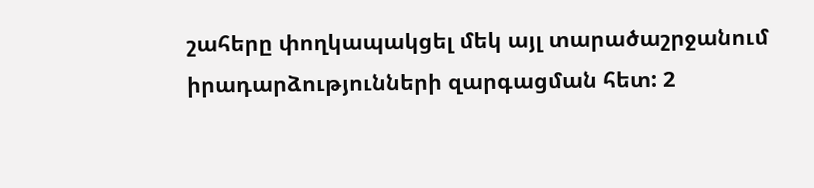շահերը փողկապակցել մեկ այլ տարածաշրջանում իրադարձությունների զարգացման հետ: 2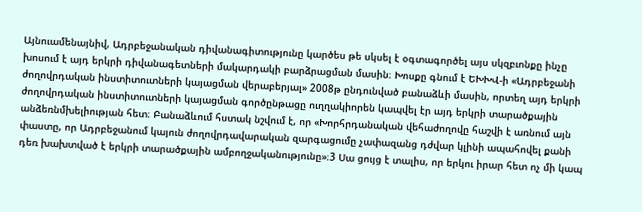Այնուամենայնիվ, Ադրբեջանական դիվանագիտությունը կարծես թե սկսել է օգտագործել այս սկզբւոնքը ինչը խոսում է այդ երկրի դիվանագետների մակարդակի բարձրացման մասին։ Խոսքը գնում է ԵԽԽՎ-ի «Ադրբեջանի ժողովրդական ինստիտուտների կայացման վերաբերյալ» 2008թ ընդունված բանաձևի մասին, որտեղ այդ երկրի ժողովրդական ինստիտուտների կայացման գործընթացը ուղղակիորեն կապվել էր այդ երկրի տարածքային անձեռնմխելիության հետ։ Բանաձևում հստակ նշվում է, որ «Խորհրդանական վեհաժողովը հաշվի է առնում այն փաստը, որ Ադրբեջանում կայուն ժողովրդավարական զարգացումը չափազանց դժվար կլինի ապահովել քանի դեռ խախտված է երկրի տարածքային ամբողջականությունը»։3 Սա ցույց է տալիս, որ երկու իրար հետ ոչ մի կապ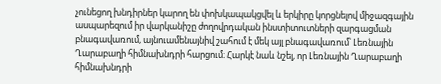չունեցող խնդիրներ կարող են փոխկապակցվել և երկիրը կորցնելով միջազգային ասպարեզում իր վարկանիշը ժողովրդական ինստիտուտների զարգացման բնագավառում, այնուամենայնիվ շահում է մեկ այլ բնագավառում՝ Լեռնային Ղարաբաղի հիմնախնդրի հարցում։ Հարկէ նաև նշել, որ Լեռնային Ղարաբաղի հիմնախնդրի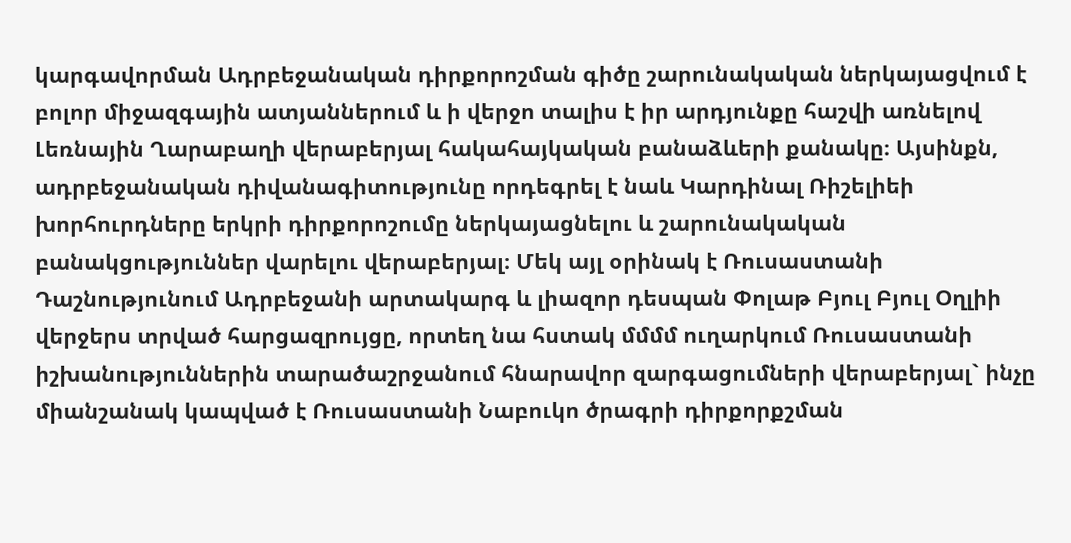կարգավորման Ադրբեջանական դիրքորոշման գիծը շարունակական ներկայացվում է բոլոր միջազգային ատյաններում և ի վերջո տալիս է իր արդյունքը հաշվի առնելով Լեռնային Ղարաբաղի վերաբերյալ հակահայկական բանաձևերի քանակը։ Այսինքն, ադրբեջանական դիվանագիտությունը որդեգրել է նաև Կարդինալ Ռիշելիեի խորհուրդները երկրի դիրքորոշումը ներկայացնելու և շարունակական բանակցություններ վարելու վերաբերյալ։ Մեկ այլ օրինակ է Ռուսաստանի Դաշնությունում Ադրբեջանի արտակարգ և լիազոր դեսպան Փոլաթ Բյուլ Բյուլ Օղլիի վերջերս տրված հարցազրույցը, որտեղ նա հստակ մմմմ ուղարկում Ռուսաստանի իշխանություններին տարածաշրջանում հնարավոր զարգացումների վերաբերյալ` ինչը միանշանակ կապված է Ռուսաստանի Նաբուկո ծրագրի դիրքորքշման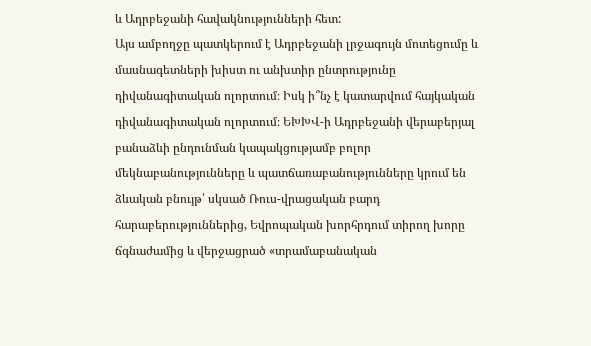և Ադրբեջանի հավակնությունների հետ:
Այս ամբողջը պատկերում է Ադրբեջանի լրջագույն մոտեցումը և մասնագետների խիստ ու անխտիր ընտրությունը դիվանագիտական ոլորտում։ Իսկ ի՞նչ է կատարվում հայկական դիվանագիտական ոլորտում։ ԵԽԽՎ-ի Ադրբեջանի վերաբերյալ բանաձևի ընդունման կապակցությամբ բոլոր մեկնաբանությունները և պատճառաբանությունները կրում են ձևական բնույթ՝ սկսած Ռուս-վրացական բարդ հարաբերություններից, Եվրոպական խորհրդում տիրող խորը ճգնաժամից և վերջացրած «տրամաբանական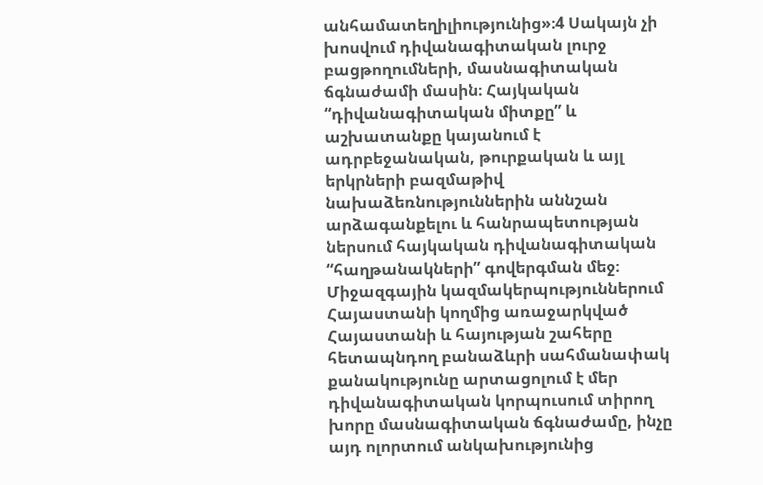անհամատեղիլիությունից»։4 Սակայն չի խոսվում դիվանագիտական լուրջ բացթողումների, մասնագիտական ճգնաժամի մասին։ Հայկական “դիվանագիտական միտքը” և աշխատանքը կայանում է ադրբեջանական, թուրքական և այլ երկրների բազմաթիվ նախաձեռնություններին աննշան արձագանքելու և հանրապետության ներսում հայկական դիվանագիտական “հաղթանակների” գովերգման մեջ։ Միջազգային կազմակերպություններում Հայաստանի կողմից առաջարկված Հայաստանի և հայության շահերը հետապնդող բանաձևրի սահմանափակ քանակությունը արտացոլում է մեր դիվանագիտական կորպուսում տիրող խորը մասնագիտական ճգնաժամը, ինչը այդ ոլորտում անկախությունից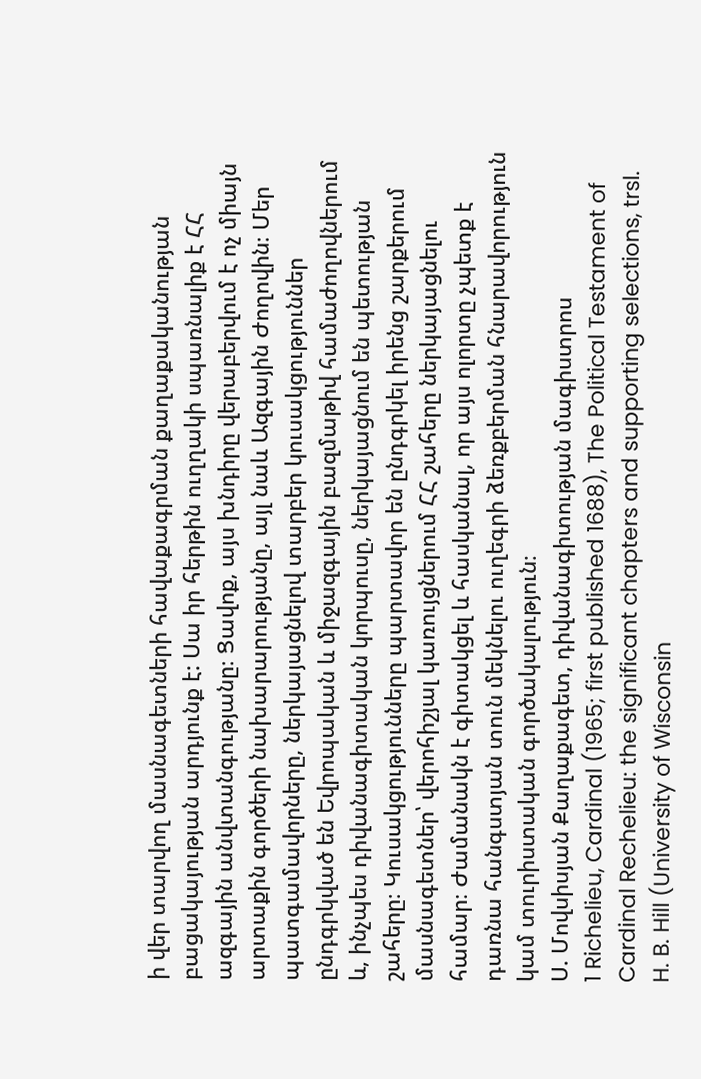ի վեր տարվող մասնագետների հավաքագրման քաղաքականության բացակայության արդյունք է: Սա իր հերթին ուղղակի սպառնալիք է ՀՀ ազգային անվտանգությանը։ Ցավոք, այս խնդիրը վերաբերվում է ոչ միայն արտաքին գործերի նախարարությանը, այլ նաև Ազգային Ժողովին։ Մեր պատգամավորները, ներկայացնելով տարբեր կուսակցություններ ընդգրկված են Եվրոպական և միջազգային բազմաթիվ համաժողովներում և, ինչպես դիվանագիտական կորպուսը, ներկայացնում են պետության շահերը։ Կուսակցությունները պարտավոր են ընդգրկել իրենց շարքերում մասնագետներ՝ վերոհիշյալ կառույցներում ՀՀ շահերը ներկայացնելու համար։ Ժամանակն է գիտակցել և հասկանալ, որ այս ոլորտը չպետք է դառնա հանգստյան տուն մեկնելու ուղեգրի ձեռքբերման հնարավորություն կամ տուրիստական գործակալություն։
Ս. Մովսիսյան Քաղաքագետ, դիվանագիտության մագիստրոս
1 Richelieu, Cardinal (1965; first published 1688), The Political Testament of Cardinal Rechelieu: the significant chapters and supporting selections, trsl. H. B. Hill (University of Wisconsin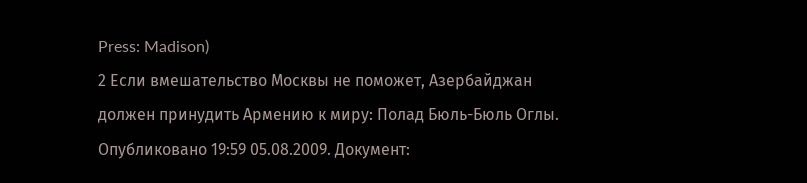Press: Madison)
2 Если вмешательство Москвы не поможет, Азербайджан должен принудить Армению к миру: Полад Бюль-Бюль Оглы. Опубликовано 19:59 05.08.2009. Документ: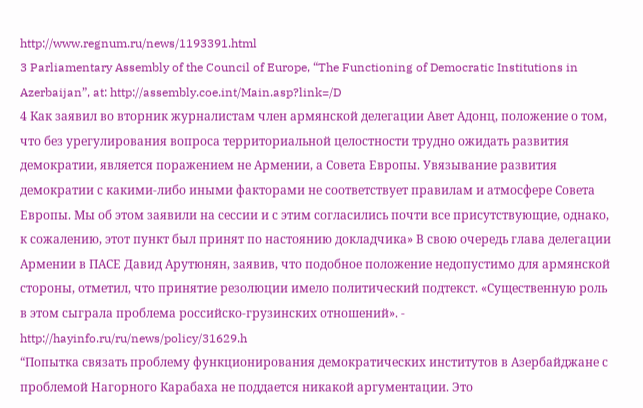http://www.regnum.ru/news/1193391.html
3 Parliamentary Assembly of the Council of Europe, “The Functioning of Democratic Institutions in Azerbaijan”, at: http://assembly.coe.int/Main.asp?link=/D
4 Как заявил во вторник журналистам член армянской делегации Авет Адонц, положение о том, что без урегулирования вопроса территориальной целостности трудно ожидать развития демократии, является поражением не Армении, а Совета Европы. Увязывание развития демократии с какими-либо иными факторами не соответствует правилам и атмосфере Совета Европы. Мы об этом заявили на сессии и с этим согласились почти все присутствующие, однако, к сожалению, этот пункт был принят по настоянию докладчика» В свою очередь глава делегации Армении в ПАСЕ Давид Арутюнян, заявив, что подобное положение недопустимо для армянской стороны, отметил, что принятие резолюции имело политический подтекст. «Существенную роль в этом сыграла проблема российско-грузинских отношений». - http://hayinfo.ru/ru/news/policy/31629.h
“Попытка связать проблему функционирования демократических институтов в Азербайджане с проблемой Нагорного Карабаха не поддается никакой аргументации. Это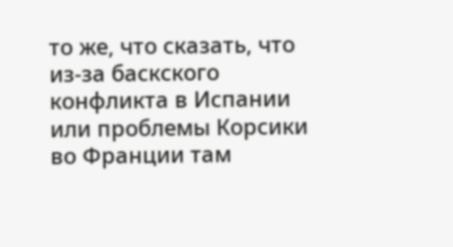то же, что сказать, что из-за баскского конфликта в Испании или проблемы Корсики во Франции там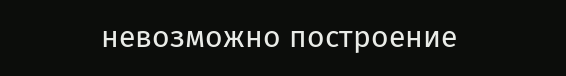невозможно построение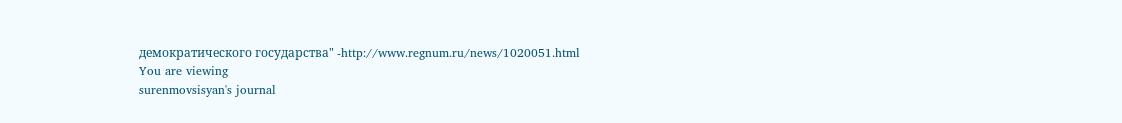демократического государства" -http://www.regnum.ru/news/1020051.html
You are viewing
surenmovsisyan's journal